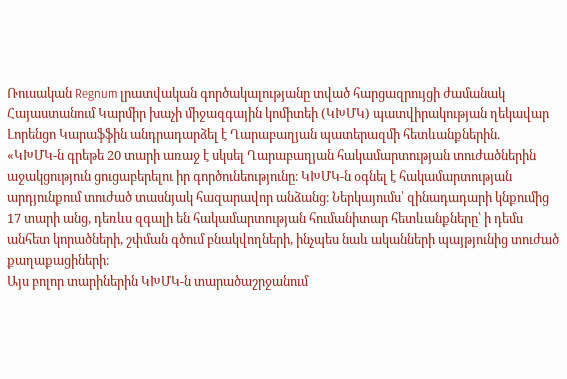Ռուսական Regnum լրատվական գործակալությանը տված հարցազրույցի ժամանակ Հայաստանում Կարմիր խաչի միջազգային կոմիտեի (ԿԽՄԿ) պատվիրակության ղեկավար Լորենցո Կարաֆֆին անդրադարձել է Ղարաբաղյան պատերազմի հետևանքներին.
«ԿԽՄԿ-ն գրեթե 20 տարի առաջ է սկսել Ղարաբաղյան հակամարտության տուժածներին աջակցություն ցուցաբերելու իր գործունեությունը։ ԿԽՄԿ-ն օգնել է հակամարտության արդյունքում տուժած տասնյակ հազարավոր անձանց։ Ներկայումս՝ զինադադարի կնքումից 17 տարի անց, դեռևս զգալի են հակամարտության հումանիտար հետևանքները՝ ի դեմս անհետ կորածների, շփման գծում բնակվողների, ինչպես նաև ականների պայթյունից տուժած քաղաքացիների։
Այս բոլոր տարիներին ԿԽՄԿ-ն տարածաշրջանում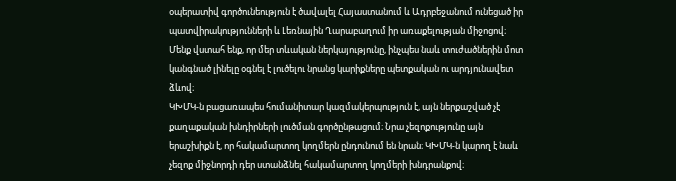օպերատիվ գործունեություն է ծավալել Հայաստանում և Ադրբեջանում ունեցած իր պատվիրակությունների և Լեռնային Ղարաբաղում իր առաքելության միջոցով։ Մենք վստահ ենք, որ մեր տևական ներկայությունը, ինչպես նաև տուժածներին մոտ կանգնած լինելը օգնել է լուծելու նրանց կարիքները պետքական ու արդյունավետ ձևով։
ԿԽՄԿ-ն բացառապես հումանիտար կազմակերպություն է, այն ներքաշված չէ քաղաքական խնդիրների լուծման գործընթացում։ Նրա չեզոքությունը այն երաշխիքն է, որ հակամարտող կողմերն ընդունում են նրան։ ԿԽՄԿ-ն կարող է նաև չեզոք միջնորդի դեր ստանձնել հակամարտող կողմերի խնդրանքով։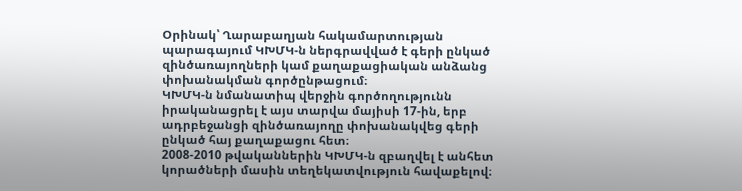Օրինակ՝ Ղարաբաղյան հակամարտության պարագայում ԿԽՄԿ-ն ներգրավված է գերի ընկած զինծառայողների կամ քաղաքացիական անձանց փոխանակման գործընթացում։
ԿԽՄԿ-ն նմանատիպ վերջին գործողությունն իրականացրել է այս տարվա մայիսի 17-ին, երբ ադրբեջանցի զինծառայողը փոխանակվեց գերի ընկած հայ քաղաքացու հետ։
2008-2010 թվականներին ԿԽՄԿ-ն զբաղվել է անհետ կորածների մասին տեղեկատվություն հավաքելով։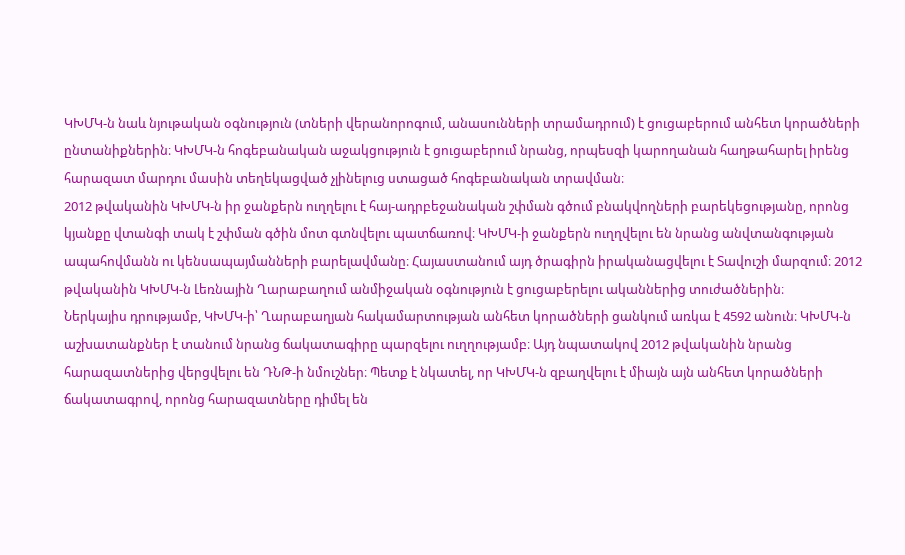ԿԽՄԿ-ն նաև նյութական օգնություն (տների վերանորոգում, անասունների տրամադրում) է ցուցաբերում անհետ կորածների ընտանիքներին։ ԿԽՄԿ-ն հոգեբանական աջակցություն է ցուցաբերում նրանց, որպեսզի կարողանան հաղթահարել իրենց հարազատ մարդու մասին տեղեկացված չլինելուց ստացած հոգեբանական տրավման։
2012 թվականին ԿԽՄԿ-ն իր ջանքերն ուղղելու է հայ-ադրբեջանական շփման գծում բնակվողների բարեկեցությանը, որոնց կյանքը վտանգի տակ է շփման գծին մոտ գտնվելու պատճառով։ ԿԽՄԿ-ի ջանքերն ուղղվելու են նրանց անվտանգության ապահովմանն ու կենսապայմանների բարելավմանը։ Հայաստանում այդ ծրագիրն իրականացվելու է Տավուշի մարզում։ 2012 թվականին ԿԽՄԿ-ն Լեռնային Ղարաբաղում անմիջական օգնություն է ցուցաբերելու ականներից տուժածներին։
Ներկայիս դրությամբ, ԿԽՄԿ-ի՝ Ղարաբաղյան հակամարտության անհետ կորածների ցանկում առկա է 4592 անուն։ ԿԽՄԿ-ն աշխատանքներ է տանում նրանց ճակատագիրը պարզելու ուղղությամբ։ Այդ նպատակով 2012 թվականին նրանց հարազատներից վերցվելու են ԴՆԹ-ի նմուշներ։ Պետք է նկատել, որ ԿԽՄԿ-ն զբաղվելու է միայն այն անհետ կորածների ճակատագրով, որոնց հարազատները դիմել են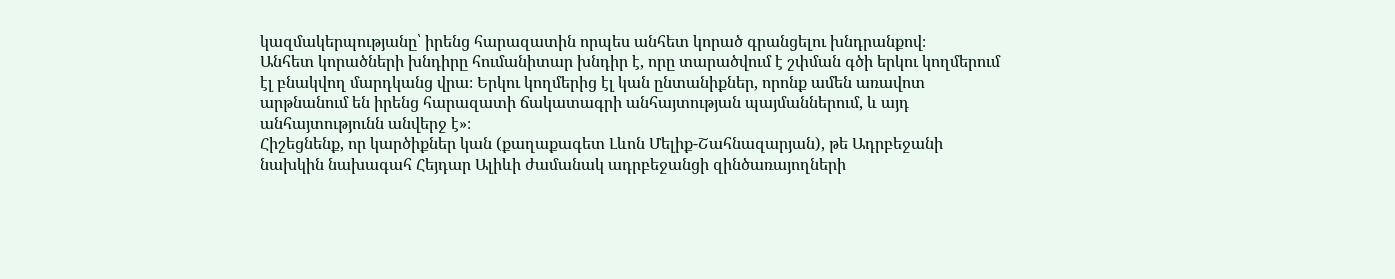կազմակերպությանը՝ իրենց հարազատին որպես անհետ կորած գրանցելու խնդրանքով։
Անհետ կորածների խնդիրը հումանիտար խնդիր է, որը տարածվում է շփման գծի երկու կողմերում էլ բնակվող մարդկանց վրա։ Երկու կողմերից էլ կան ընտանիքներ, որոնք ամեն առավոտ արթնանում են իրենց հարազատի ճակատագրի անհայտության պայմաններում, և այդ անհայտությունն անվերջ է»։
Հիշեցնենք, որ կարծիքներ կան (քաղաքագետ Լևոն Մելիք-Շահնազարյան), թե Ադրբեջանի նախկին նախագահ Հեյդար Ալիևի ժամանակ ադրբեջանցի զինծառայողների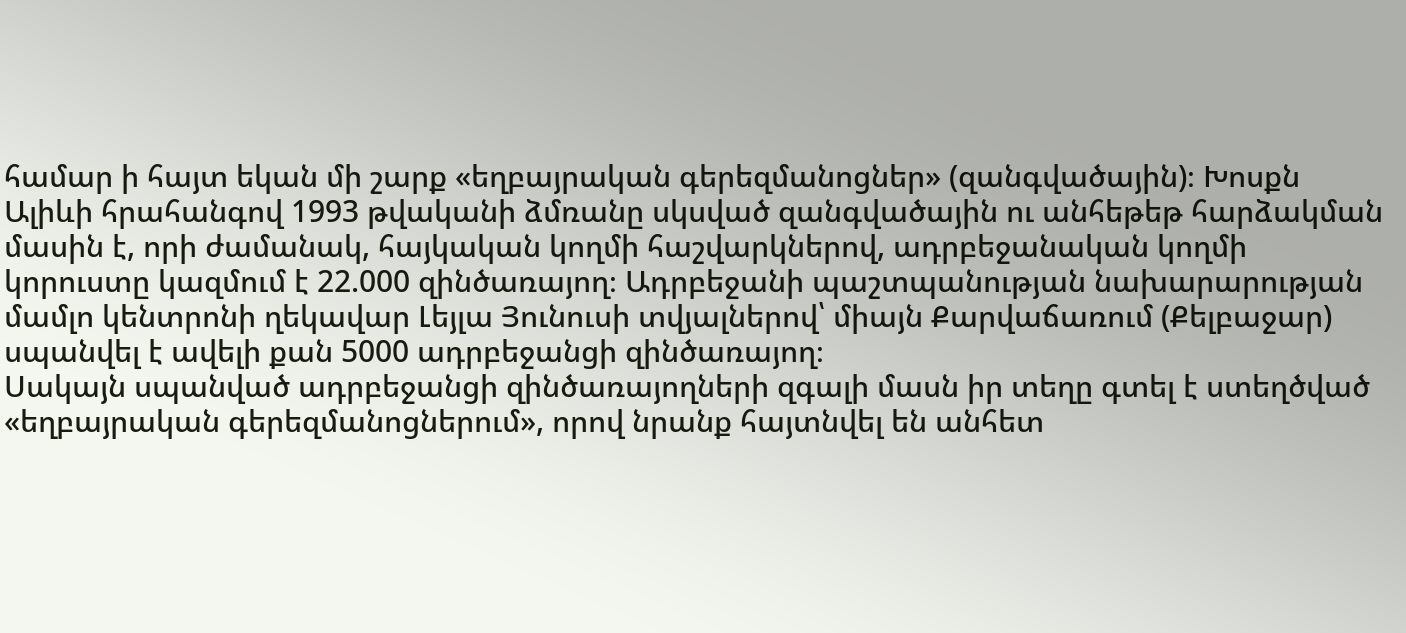համար ի հայտ եկան մի շարք «եղբայրական գերեզմանոցներ» (զանգվածային)։ Խոսքն Ալիևի հրահանգով 1993 թվականի ձմռանը սկսված զանգվածային ու անհեթեթ հարձակման մասին է, որի ժամանակ, հայկական կողմի հաշվարկներով, ադրբեջանական կողմի կորուստը կազմում է 22.000 զինծառայող։ Ադրբեջանի պաշտպանության նախարարության մամլո կենտրոնի ղեկավար Լեյլա Յունուսի տվյալներով՝ միայն Քարվաճառում (Քելբաջար) սպանվել է ավելի քան 5000 ադրբեջանցի զինծառայող։
Սակայն սպանված ադրբեջանցի զինծառայողների զգալի մասն իր տեղը գտել է ստեղծված «եղբայրական գերեզմանոցներում», որով նրանք հայտնվել են անհետ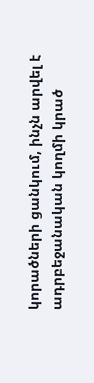կորածների ցանկում, ինչն արվել է ադրբեջանական կողմի կրած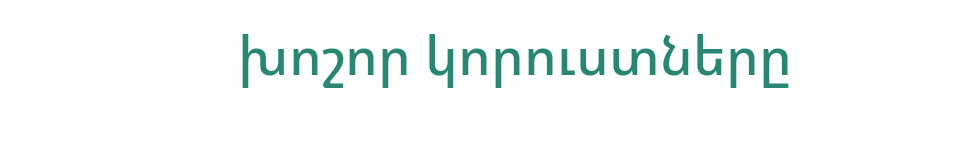խոշոր կորուստները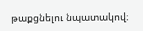թաքցնելու նպատակով։